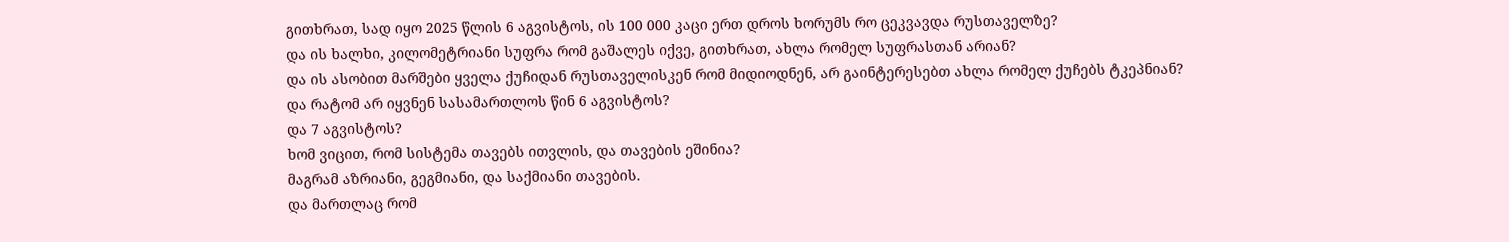გითხრათ, სად იყო 2025 წლის 6 აგვისტოს, ის 100 000 კაცი ერთ დროს ხორუმს რო ცეკვავდა რუსთაველზე?
და ის ხალხი, კილომეტრიანი სუფრა რომ გაშალეს იქვე, გითხრათ, ახლა რომელ სუფრასთან არიან?
და ის ასობით მარშები ყველა ქუჩიდან რუსთაველისკენ რომ მიდიოდნენ, არ გაინტერესებთ ახლა რომელ ქუჩებს ტკეპნიან?
და რატომ არ იყვნენ სასამართლოს წინ 6 აგვისტოს?
და 7 აგვისტოს?
ხომ ვიცით, რომ სისტემა თავებს ითვლის, და თავების ეშინია?
მაგრამ აზრიანი, გეგმიანი, და საქმიანი თავების.
და მართლაც რომ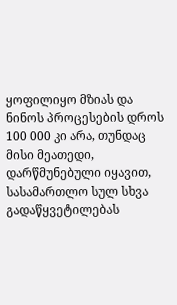ყოფილიყო მზიას და ნინოს პროცესების დროს 100 000 კი არა, თუნდაც მისი მეათედი, დარწმუნებული იყავით, სასამართლო სულ სხვა გადაწყვეტილებას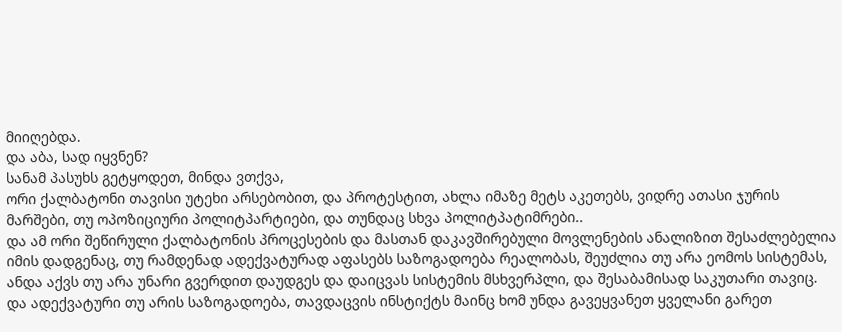მიიღებდა.
და აბა, სად იყვნენ?
სანამ პასუხს გეტყოდეთ, მინდა ვთქვა,
ორი ქალბატონი თავისი უტეხი არსებობით, და პროტესტით, ახლა იმაზე მეტს აკეთებს, ვიდრე ათასი ჯურის მარშები, თუ ოპოზიციური პოლიტპარტიები, და თუნდაც სხვა პოლიტპატიმრები..
და ამ ორი შეწირული ქალბატონის პროცესების და მასთან დაკავშირებული მოვლენების ანალიზით შესაძლებელია იმის დადგენაც, თუ რამდენად ადექვატურად აფასებს საზოგადოება რეალობას, შეუძლია თუ არა ეომოს სისტემას, ანდა აქვს თუ არა უნარი გვერდით დაუდგეს და დაიცვას სისტემის მსხვერპლი, და შესაბამისად საკუთარი თავიც.
და ადექვატური თუ არის საზოგადოება, თავდაცვის ინსტიქტს მაინც ხომ უნდა გავეყვანეთ ყველანი გარეთ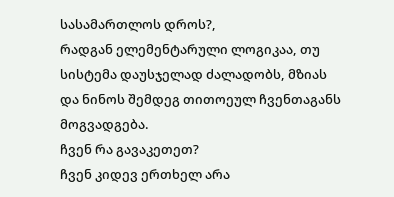სასამართლოს დროს?,
რადგან ელემენტარული ლოგიკაა, თუ სისტემა დაუსჯელად ძალადობს, მზიას და ნინოს შემდეგ თითოეულ ჩვენთაგანს მოგვადგება.
ჩვენ რა გავაკეთეთ?
ჩვენ კიდევ ერთხელ არა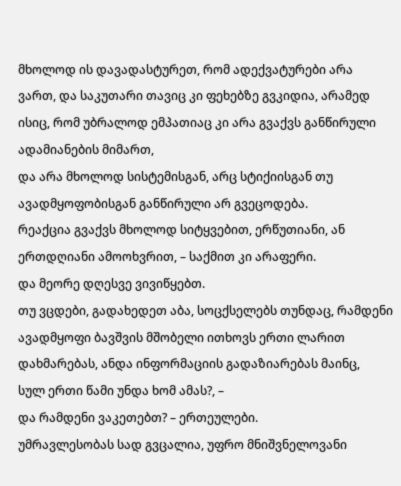მხოლოდ ის დავადასტურეთ, რომ ადექვატურები არა ვართ, და საკუთარი თავიც კი ფეხებზე გვკიდია, არამედ ისიც, რომ უბრალოდ ემპათიაც კი არა გვაქვს განწირული ადამიანების მიმართ,
და არა მხოლოდ სისტემისგან, არც სტიქიისგან თუ ავადმყოფობისგან განწირული არ გვეცოდება.
რეაქცია გვაქვს მხოლოდ სიტყვებით, ერწუთიანი, ან ერთდღიანი ამოოხვრით, – საქმით კი არაფერი.
და მეორე დღესვე ვივიწყებთ.
თუ ვცდები, გადახედეთ აბა, სოცქსელებს თუნდაც, რამდენი ავადმყოფი ბავშვის მშობელი ითხოვს ერთი ლარით დახმარებას, ანდა ინფორმაციის გადაზიარებას მაინც,
სულ ერთი წამი უნდა ხომ ამას?, –
და რამდენი ვაკეთებთ? – ერთეულები.
უმრავლესობას სად გვცალია, უფრო მნიშვნელოვანი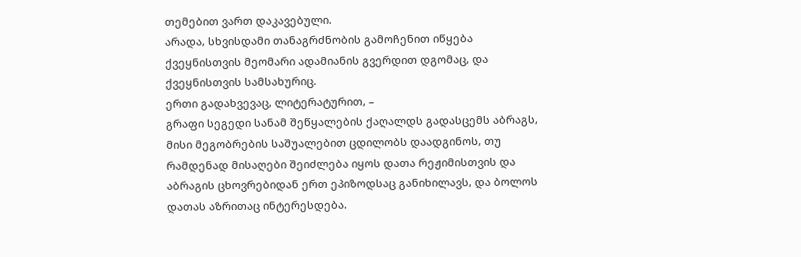თემებით ვართ დაკავებული.
არადა, სხვისდამი თანაგრძნობის გამოჩენით იწყება ქვეყნისთვის მეომარი ადამიანის გვერდით დგომაც, და ქვეყნისთვის სამსახურიც.
ერთი გადახვევაც, ლიტერატურით, –
გრაფი სეგედი სანამ შეწყალების ქაღალდს გადასცემს აბრაგს, მისი მეგობრების საშუალებით ცდილობს დაადგინოს, თუ რამდენად მისაღები შეიძლება იყოს დათა რეჟიმისთვის და აბრაგის ცხოვრებიდან ერთ ეპიზოდსაც განიხილავს, და ბოლოს დათას აზრითაც ინტერესდება.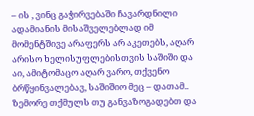– ის , ვინც გაჭირვებაში ჩავარდნილი ადამიანის მისაშველებლად იმ მომენტშივე არაფერს არ აკეთებს, აღარ არისო ხელისუფლებისთვის საშიში და აი, ამიტომაცო აღარ ვარო, თქვენო ბრწყინვალებავ, საშიშიო მეც – დათამ..
ზემორე თქმულს თუ განვაზოგადებთ და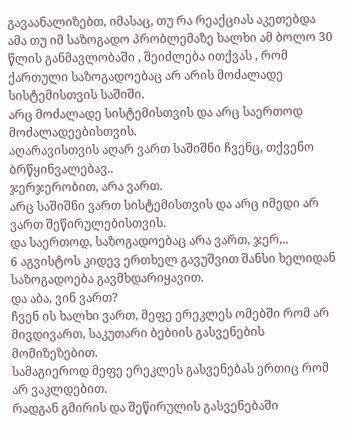გავაანალიზებთ, იმასაც, თუ რა რეაქციას აკეთებდა ამა თუ იმ საზოგადო პრობლემაზე ხალხი ამ ბოლო 30 წლის განმავლობაში , შეიძლება ითქვას , რომ ქართული საზოგადოებაც არ არის მოძალადე სისტემისთვის საშიში.
არც მოძალადე სისტემისთვის და არც საერთოდ მოძალადეებისთვის.
აღარავისთვის აღარ ვართ საშიშნი ჩვენც, თქვენო ბრწყინვალებავ..
ჯერჯერობით, არა ვართ.
არც საშიშნი ვართ სისტემისთვის და არც იმედი არ ვართ შეწირულებისთვის.
და საერთოდ, საზოგადოებაც არა ვართ, ჯერ,..
6 აგვისტოს კიდევ ერთხელ გავუშვით შანსი ხელიდან საზოგადოება გავმხდარიყავით.
და აბა, ვინ ვართ?
ჩვენ ის ხალხი ვართ, მეფე ერეკლეს ომებში რომ არ მივდივართ, საკუთარი ბებიის გასვენების მომიზეზებით.
სამაგიეროდ მეფე ერეკლეს გასვენებას ერთიც რომ არ ვაკლდებით.
რადგან გმირის და შეწირულის გასვენებაში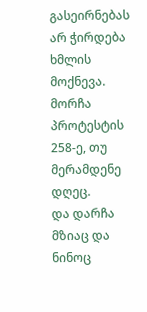გასეირნებას არ ჭირდება ხმლის მოქნევა.
მორჩა პროტესტის 258-ე, თუ მერამდენე დღეც.
და დარჩა მზიაც და ნინოც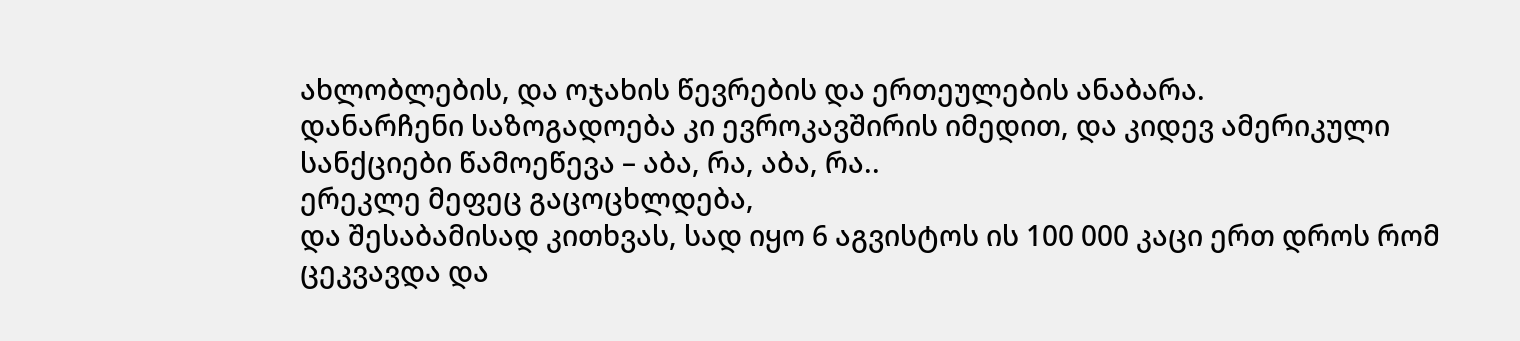ახლობლების, და ოჯახის წევრების და ერთეულების ანაბარა.
დანარჩენი საზოგადოება კი ევროკავშირის იმედით, და კიდევ ამერიკული სანქციები წამოეწევა – აბა, რა, აბა, რა..
ერეკლე მეფეც გაცოცხლდება,
და შესაბამისად კითხვას, სად იყო 6 აგვისტოს ის 100 000 კაცი ერთ დროს რომ ცეკვავდა და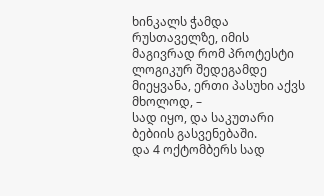ხინკალს ჭამდა რუსთაველზე, იმის მაგივრად რომ პროტესტი ლოგიკურ შედეგამდე მიეყვანა, ერთი პასუხი აქვს მხოლოდ, –
სად იყო, და საკუთარი ბებიის გასვენებაში.
და 4 ოქტომბერს სად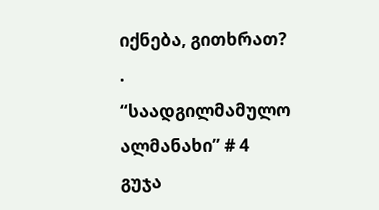იქნება, გითხრათ?
.
“საადგილმამულო ალმანახი” # 4
გუჯა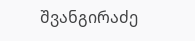შვანგირაძე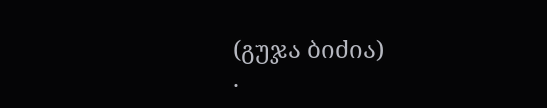(გუჯა ბიძია)
.